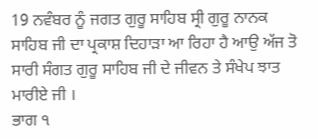19 ਨਵੰਬਰ ਨੂੰ ਜਗਤ ਗੁਰੂ ਸਾਹਿਬ ਸ੍ਰੀ ਗੁਰੂ ਨਾਨਕ ਸਾਹਿਬ ਜੀ ਦਾ ਪ੍ਰਕਾਸ਼ ਦਿਹਾੜਾ ਆ ਰਿਹਾ ਹੈ ਆਉ ਅੱਜ ਤੋ ਸਾਰੀ ਸੰਗਤ ਗੁਰੂ ਸਾਹਿਬ ਜੀ ਦੇ ਜੀਵਨ ਤੇ ਸੰਖੇਪ ਝਾਤ ਮਾਰੀਏ ਜੀ ।
ਭਾਗ ੧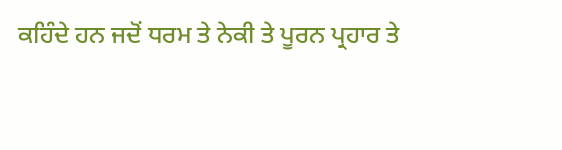ਕਹਿੰਦੇ ਹਨ ਜਦੋਂ ਧਰਮ ਤੇ ਨੇਕੀ ਤੇ ਪੂਰਨ ਪ੍ਰਹਾਰ ਤੇ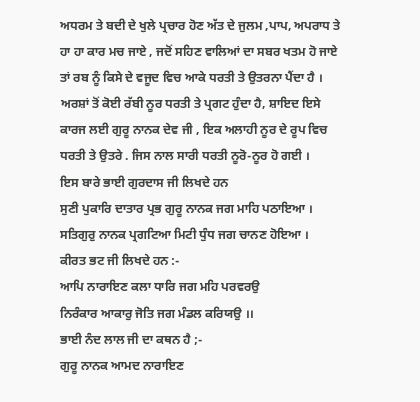ਅਧਰਮ ਤੇ ਬਦੀ ਦੇ ਖੁਲੇ ਪ੍ਰਚਾਰ ਹੋਣ ਅੱਤ ਦੇ ਜੁਲਮ ,ਪਾਪ, ਅਪਰਾਧ ਤੇ ਹਾ ਹਾ ਕਾਰ ਮਚ ਜਾਏ , ਜਦੋਂ ਸਹਿਣ ਵਾਲਿਆਂ ਦਾ ਸਬਰ ਖਤਮ ਹੋ ਜਾਏ ਤਾਂ ਰਬ ਨੂੰ ਕਿਸੇ ਦੇ ਵਜੂਦ ਵਿਚ ਆਕੇ ਧਰਤੀ ਤੇ ਉਤਰਨਾ ਪੈਂਦਾ ਹੈ । ਅਰਸ਼ਾਂ ਤੋਂ ਕੋਈ ਰੱਬੀ ਨੂਰ ਧਰਤੀ ਤੇ ਪ੍ਰਗਟ ਹੁੰਦਾ ਹੈ, ਸ਼ਾਇਦ ਇਸੇ ਕਾਰਜ ਲਈ ਗੁਰੂ ਨਾਨਕ ਦੇਵ ਜੀ , ਇਕ ਅਲਾਹੀ ਨੂਰ ਦੇ ਰੂਪ ਵਿਚ ਧਰਤੀ ਤੇ ਉਤਰੇ . ਜਿਸ ਨਾਲ ਸਾਰੀ ਧਰਤੀ ਨੂਰੋ-ਨੂਰ ਹੋ ਗਈ ।
ਇਸ ਬਾਰੇ ਭਾਈ ਗੁਰਦਾਸ ਜੀ ਲਿਖਦੇ ਹਨ
ਸੁਣੀ ਪੁਕਾਰਿ ਦਾਤਾਰ ਪ੍ਰਭ ਗੁਰੂ ਨਾਨਕ ਜਗ ਮਾਹਿ ਪਠਾਇਆ ।
ਸਤਿਗੁਰੁ ਨਾਨਕ ਪ੍ਰਗਟਿਆ ਮਿਟੀ ਧੁੰਧ ਜਗ ਚਾਨਣ ਹੋਇਆ ।
ਕੀਰਤ ਭਟ ਜੀ ਲਿਖਦੇ ਹਨ :-
ਆਪਿ ਨਾਰਾਇਣ ਕਲਾ ਧਾਰਿ ਜਗ ਮਹਿ ਪਰਵਰਉ
ਨਿਰੰਕਾਰ ਆਕਾਰੁ ਜੋਤਿ ਜਗ ਮੰਡਲ ਕਰਿਯਉ ।।
ਭਾਈ ਨੰਦ ਲਾਲ ਜੀ ਦਾ ਕਥਨ ਹੈ ;-
ਗੁਰੂ ਨਾਨਕ ਆਮਦ ਨਾਰਾਇਣ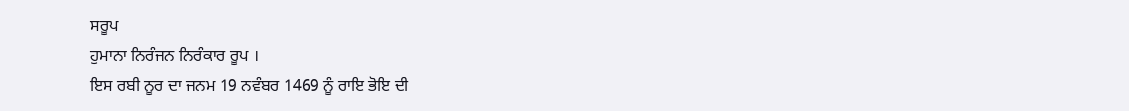ਸਰੂਪ
ਹੁਮਾਨਾ ਨਿਰੰਜਨ ਨਿਰੰਕਾਰ ਰੂਪ ।
ਇਸ ਰਬੀ ਨੂਰ ਦਾ ਜਨਮ 19 ਨਵੰਬਰ 1469 ਨੂੰ ਰਾਇ ਭੋਇ ਦੀ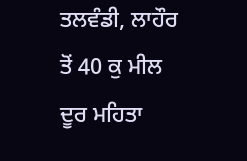ਤਲਵੰਡੀ, ਲਾਹੌਰ ਤੋਂ 40 ਕੁ ਮੀਲ ਦੂਰ ਮਹਿਤਾ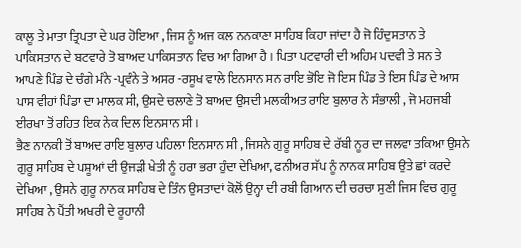ਕਾਲੂ ਤੇ ਮਾਤਾ ਤ੍ਰਿਪਤਾ ਦੇ ਘਰ ਹੋਇਆ , ਜਿਸ ਨੂੰ ਅਜ ਕਲ ਨਨਕਾਣਾ ਸਾਹਿਬ ਕਿਹਾ ਜਾਂਦਾ ਹੈ ਜੋ ਹਿੰਦੁਸਤਾਨ ਤੇ ਪਾਕਿਸਤਾਨ ਦੇ ਬਟਵਾਰੇ ਤੋ ਬਾਅਦ ਪਾਕਿਸਤਾਨ ਵਿਚ ਆ ਗਿਆ ਹੈ । ਪਿਤਾ ਪਟਵਾਰੀ ਦੀ ਅਹਿਮ ਪਦਵੀ ਤੇ ਸਨ ਤੇ ਆਪਣੇ ਪਿੰਡ ਦੇ ਚੰਗੇ ਮੰਨੇ -ਪ੍ਰਵੰਨੇ ਤੇ ਅਸਰ -ਰਸੂਖ ਵਾਲੇ ਇਨਸਾਨ ਸਨ ਰਾਇ ਭੋਇ ਜੋ ਇਸ ਪਿੰਡ ਤੇ ਇਸ ਪਿੰਡ ਦੇ ਆਸ ਪਾਸ ਵੀਹਾਂ ਪਿੰਡਾ ਦਾ ਮਾਲਕ ਸੀ, ਉਸਦੇ ਚਲਾਣੇ ਤੋ ਬਾਅਦ ਉਸਦੀ ਮਲਕੀਅਤ ਰਾਇ ਬੁਲਾਰ ਨੇ ਸੰਭਾਲੀ , ਜੋ ਮਹਜਬੀ ਈਰਖਾ ਤੋਂ ਰਹਿਤ ਇਕ ਨੇਕ ਦਿਲ ਇਨਸਾਨ ਸੀ ।
ਭੈਣ ਨਾਨਕੀ ਤੋਂ ਬਾਅਦ ਰਾਇ ਬੁਲਾਰ ਪਹਿਲਾ ਇਨਸਾਨ ਸੀ , ਜਿਸਨੇ ਗੁਰੂ ਸਾਹਿਬ ਦੇ ਰੱਬੀ ਨੂਰ ਦਾ ਜਲਵਾ ਤਕਿਆ ਉਸਨੇ ਗੁਰੂ ਸਾਹਿਬ ਦੇ ਪਸ਼ੂਆਂ ਦੀ ਉਜੜੀ ਖੇਤੀ ਨੂੰ ਹਰਾ ਭਰਾ ਹੁੰਦਾ ਦੇਖਿਆ, ਫਨੀਅਰ ਸੱਪ ਨੂੰ ਨਾਨਕ ਸਾਹਿਬ ਉਤੇ ਛਾਂ ਕਰਦੇ ਦੇਖਿਆ , ਉਸਨੇ ਗੁਰੂ ਨਾਨਕ ਸਾਹਿਬ ਦੇ ਤਿੰਨ ਉਸਤਾਦਾਂ ਕੋਲੋਂ ਉਨ੍ਹਾ ਦੀ ਰਬੀ ਗਿਆਨ ਦੀ ਚਰਚਾ ਸੁਣੀ ਜਿਸ ਵਿਚ ਗੁਰੂ ਸਾਹਿਬ ਨੇ ਪੈਂਤੀ ਅਖਰੀ ਦੇ ਰੂਹਾਨੀ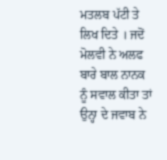ਮਤਲਬ ਪੱਟੀ ਤੇ ਲਿਖ ਦਿਤੇ । ਜਦੋਂ ਮੋਲਵੀ ਨੇ ਅਲਫ ਬਾਰੇ ਬਾਲ ਨਾਨਕ ਨੂੰ ਸਵਾਲ ਕੀਤਾ ਤਾਂ ਉਨ੍ਹਾ ਦੇ ਜਵਾਬ ਨੇ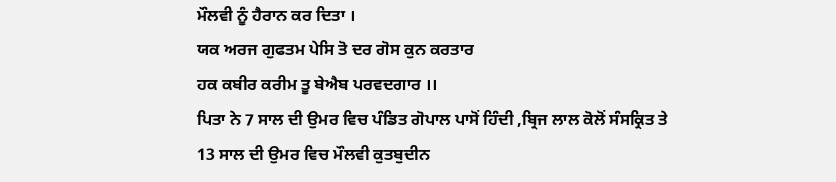ਮੌਲਵੀ ਨੂੰ ਹੈਰਾਨ ਕਰ ਦਿਤਾ ।
ਯਕ ਅਰਜ ਗੁਫਤਮ ਪੇਸਿ ਤੋ ਦਰ ਗੋਸ ਕੁਨ ਕਰਤਾਰ
ਹਕ ਕਬੀਰ ਕਰੀਮ ਤੂ ਬੇਐਬ ਪਰਵਦਗਾਰ ।।
ਪਿਤਾ ਨੇ 7 ਸਾਲ ਦੀ ਉਮਰ ਵਿਚ ਪੰਡਿਤ ਗੋਪਾਲ ਪਾਸੋਂ ਹਿੰਦੀ ,ਬ੍ਰਿਜ ਲਾਲ ਕੋਲੋਂ ਸੰਸਕ੍ਰਿਤ ਤੇ 13 ਸਾਲ ਦੀ ਉਮਰ ਵਿਚ ਮੌਲਵੀ ਕੁਤਬੁਦੀਨ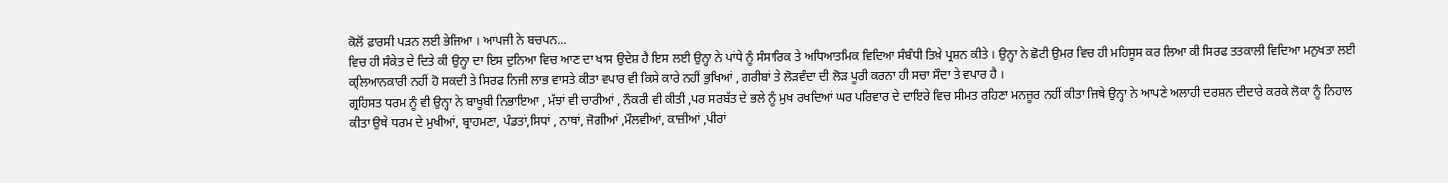ਕੋਲੋਂ ਫ਼ਾਰਸੀ ਪੜਨ ਲਈ ਭੇਜਿਆ । ਆਪਜੀ ਨੇ ਬਚਪਨ...
ਵਿਚ ਹੀ ਸੰਕੇਤ ਦੇ ਦਿਤੇ ਕੀ ਉਨ੍ਹਾ ਦਾ ਇਸ ਦੁਨਿਆ ਵਿਚ ਆਣ ਦਾ ਖਾਸ ਉਦੇਸ਼ ਹੈ ਇਸ ਲਈ ਉਨ੍ਹਾ ਨੇ ਪਾਂਧੇ ਨੂੰ ਸੰਸਾਰਿਕ ਤੇ ਅਧਿਆਤਮਿਕ ਵਿਦਿਆ ਸੰਬੰਧੀ ਤਿਖ਼ੇ ਪ੍ਰਸ਼ਨ ਕੀਤੇ । ਉਨ੍ਹਾ ਨੇ ਛੋਟੀ ਉਮਰ ਵਿਚ ਹੀ ਮਹਿਸੂਸ ਕਰ ਲਿਆ ਕੀ ਸਿਰਫ ਤਤਕਾਲੀ ਵਿਦਿਆ ਮਨੁਖਤਾ ਲਈ ਕ੍ਲਿਆਨਕਾਰੀ ਨਹੀਂ ਹੋ ਸਕਦੀ ਤੇ ਸਿਰਫ ਨਿਜੀ ਲਾਭ ਵਾਸਤੇ ਕੀਤਾ ਵਪਾਰ ਵੀ ਕਿਸੇ ਕਾਰੇ ਨਹੀਂ ਭੁਖਿਆਂ , ਗਰੀਬਾਂ ਤੇ ਲੋੜਵੰਦਾ ਦੀ ਲੋੜ ਪੂਰੀ ਕਰਨਾ ਹੀ ਸਚਾ ਸੌਦਾ ਤੇ ਵਪਾਰ ਹੈ ।
ਗ੍ਰਹਿਸਤ ਧਰਮ ਨੂੰ ਵੀ ਉਨ੍ਹਾ ਨੇ ਬਾਖੂਬੀ ਨਿਭਾਇਆ , ਮੱਝਾਂ ਵੀ ਚਾਰੀਆਂ , ਨੌਕਰੀ ਵੀ ਕੀਤੀ ,ਪਰ ਸਰਬੱਤ ਦੇ ਭਲੇ ਨੂੰ ਮੁਖ ਰਖਦਿਆਂ ਘਰ ਪਰਿਵਾਰ ਦੇ ਦਾਇਰੇ ਵਿਚ ਸੀਮਤ ਰਹਿਣਾ ਮਨਜ਼ੂਰ ਨਹੀਂ ਕੀਤਾ ਜਿਥੇ ਉਨ੍ਹਾ ਨੇ ਆਪਣੇ ਅਲਾਹੀ ਦਰਸ਼ਨ ਦੀਦਾਰੇ ਕਰਕੇ ਲੋਕਾ ਨੂੰ ਨਿਹਾਲ ਕੀਤਾ ਉਥੇ ਧਰਮ ਦੇ ਮੁਖੀਆਂ, ਬ੍ਰਾਹਮਣਾ, ਪੰਡਤਾਂ,ਸਿਧਾਂ , ਨਾਥਾਂ, ਜੋਗੀਆਂ ,ਮੌਲਵੀਆਂ, ਕਾਜ਼ੀਆਂ ,ਪੀਰਾਂ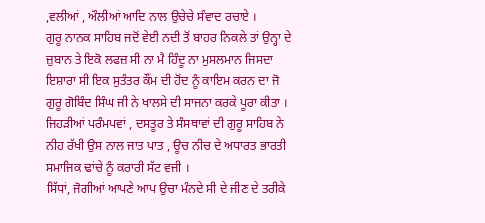,ਵਲੀਆਂ , ਔਲੀਆਂ ਆਦਿ ਨਾਲ ਉਚੇਚੇ ਸੰਵਾਦ ਰਚਾਏ ।
ਗੁਰੂ ਨਾਨਕ ਸਾਹਿਬ ਜਦੋਂ ਵੇਈ ਨਦੀ ਤੋਂ ਬਾਹਰ ਨਿਕਲੇ ਤਾਂ ਉਨ੍ਹਾ ਦੇ ਜ਼ੁਬਾਨ ਤੇ ਇਕੋ ਲਫਜ਼ ਸੀ ਨਾ ਮੈ ਹਿੰਦੂ ਨਾ ਮੁਸਲਮਾਨ ਜਿਸਦਾ ਇਸ਼ਾਰਾ ਸੀ ਇਕ ਸੁਤੰਤਰ ਕੌਂਮ ਦੀ ਹੋਂਦ ਨੂੰ ਕਾਇਮ ਕਰਨ ਦਾ ਜੋ ਗੁਰੂ ਗੋਬਿੰਦ ਸਿੰਘ ਜੀ ਨੇ ਖਾਲਸੇ ਦੀ ਸਾਜਨਾ ਕਰਕੇ ਪੂਰਾ ਕੀਤਾ । ਜਿਹੜੀਆਂ ਪਰੰਮਪਵਾਂ , ਦਸਤੂਰ ਤੇ ਸੰਸਥਾਵਾਂ ਦੀ ਗੁਰੂ ਸਾਹਿਬ ਨੇ ਨੀਹ ਰੱਖੀ ਉਸ ਨਾਲ ਜਾਤ ਪਾਤ , ਊਚ ਨੀਚ ਦੇ ਅਧਾਰਤ ਭਾਰਤੀ ਸਮਾਜਿਕ ਢਾਂਚੇ ਨੂੰ ਕਰਾਰੀ ਸੱਟ ਵਜੀ ।
ਸਿੱਧਾਂ, ਜੋਗੀਆਂ ਆਪਣੇ ਆਪ ਉਚਾ ਮੰਨਦੇ ਸੀ ਦੇ ਜੀਣ ਦੇ ਤਰੀਕੇ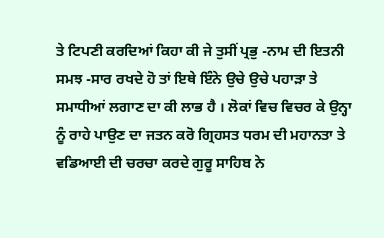ਤੇ ਟਿਪਣੀ ਕਰਦਿਆਂ ਕਿਹਾ ਕੀ ਜੇ ਤੁਸੀਂ ਪ੍ਰਭੁ -ਨਾਮ ਦੀ ਇਤਨੀ ਸਮਝ -ਸਾਰ ਰਖਦੇ ਹੋ ਤਾਂ ਇਥੇ ਇੰਨੇ ਉਚੇ ਉਚੇ ਪਹਾੜਾ ਤੇ ਸਮਾਧੀਆਂ ਲਗਾਣ ਦਾ ਕੀ ਲਾਭ ਹੈ । ਲੋਕਾਂ ਵਿਚ ਵਿਚਰ ਕੇ ਉਨ੍ਹਾ ਨੂੰ ਰਾਹੇ ਪਾਉਣ ਦਾ ਜਤਨ ਕਰੋ ਗ੍ਰਿਹਸਤ ਧਰਮ ਦੀ ਮਹਾਨਤਾ ਤੇ ਵਡਿਆਈ ਦੀ ਚਰਚਾ ਕਰਦੇ ਗੁਰੂ ਸਾਹਿਬ ਨੇ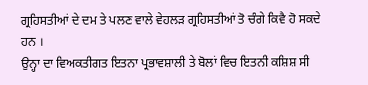ਗ੍ਰਹਿਸਤੀਆਂ ਦੇ ਦਮ ਤੇ ਪਲਣ ਵਾਲੇ ਵੇਹਲੜ ਗ੍ਰਹਿਸਤੀਆਂ ਤੋ ਚੰਗੇ ਕਿਵੈ ਹੋ ਸਕਦੇ ਹਨ ।
ਉਨ੍ਹਾ ਦਾ ਵਿਅਕਤੀਗਤ ਇਤਨਾ ਪ੍ਰਭਾਵਸ਼ਾਲੀ ਤੇ ਬੋਲਾਂ ਵਿਚ ਇਤਨੀ ਕਸ਼ਿਸ਼ ਸੀ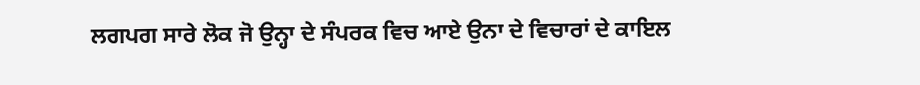ਲਗਪਗ ਸਾਰੇ ਲੋਕ ਜੋ ਉਨ੍ਹਾ ਦੇ ਸੰਪਰਕ ਵਿਚ ਆਏ ਉਨਾ ਦੇ ਵਿਚਾਰਾਂ ਦੇ ਕਾਇਲ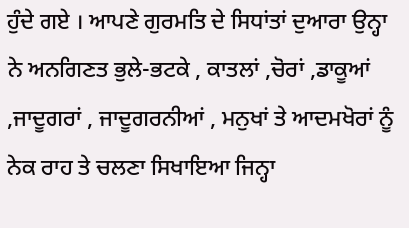ਹੁੰਦੇ ਗਏ । ਆਪਣੇ ਗੁਰਮਤਿ ਦੇ ਸਿਧਾਂਤਾਂ ਦੁਆਰਾ ਉਨ੍ਹਾ ਨੇ ਅਨਗਿਣਤ ਭੁਲੇ-ਭਟਕੇ , ਕਾਤਲਾਂ ,ਚੋਰਾਂ ,ਡਾਕੂਆਂ ,ਜਾਦੂਗਰਾਂ , ਜਾਦੂਗਰਨੀਆਂ , ਮਨੁਖਾਂ ਤੇ ਆਦਮਖੋਰਾਂ ਨੂੰ ਨੇਕ ਰਾਹ ਤੇ ਚਲਣਾ ਸਿਖਾਇਆ ਜਿਨ੍ਹਾ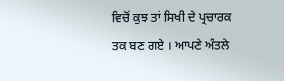ਵਿਚੋਂ ਕੁਝ ਤਾਂ ਸਿਖੀ ਦੇ ਪ੍ਰਚਾਰਕ ਤਕ ਬਣ ਗਏ । ਆਪਣੇ ਅੰਤਲੇ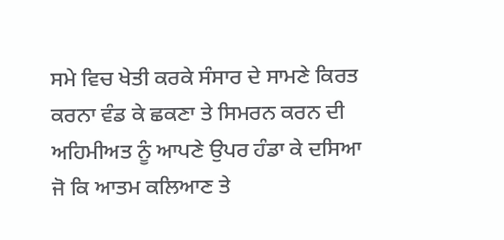ਸਮੇ ਵਿਚ ਖੇਤੀ ਕਰਕੇ ਸੰਸਾਰ ਦੇ ਸਾਮਣੇ ਕਿਰਤ ਕਰਨਾ ਵੰਡ ਕੇ ਛਕਣਾ ਤੇ ਸਿਮਰਨ ਕਰਨ ਦੀ ਅਹਿਮੀਅਤ ਨੂੰ ਆਪਣੇ ਉਪਰ ਹੰਡਾ ਕੇ ਦਸਿਆ ਜੋ ਕਿ ਆਤਮ ਕਲਿਆਣ ਤੇ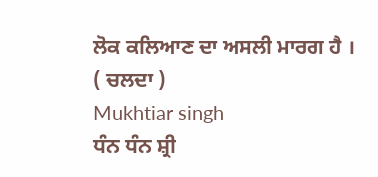ਲੋਕ ਕਲਿਆਣ ਦਾ ਅਸਲੀ ਮਾਰਗ ਹੈ ।
( ਚਲਦਾ )
Mukhtiar singh
ਧੰਨ ਧੰਨ ਸ਼੍ਰੀ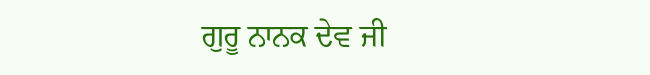ਗੁਰੂ ਨਾਨਕ ਦੇਵ ਜੀ